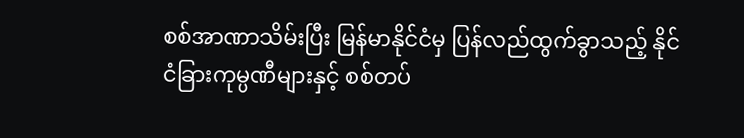စစ်အာဏာသိမ်းပြီး မြန်မာနိုင်ငံမှ ပြန်လည်ထွက်ခွာသည့် နိုင်ငံခြားကုမ္ပဏီများနှင့် စစ်တပ်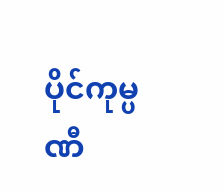ပိုင်ကုမ္ပဏီ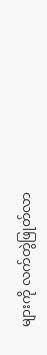များကို လက်တွဲဖြုတ်လာ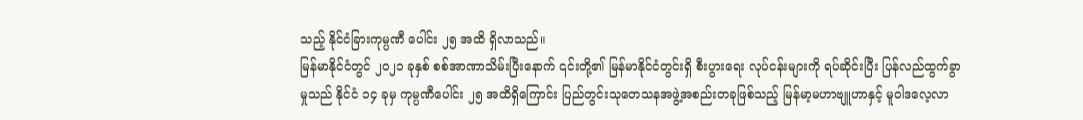သည့် နိုင်ငံခြားကုမ္ပဏီ ပေါင်း ၂၅ အထိ ရှိလာသည်။
မြန်မာနိုင်ငံတွင် ၂၀၂၁ ခုနှစ် စစ်အာဏာသိမ်းပြီးနောက် ၎င်းတို့၏ မြန်မာနိုင်ငံတွင်းရှိ စီးပွားရေး လုပ်ငန်းများကို ရပ်ဆိုင်းပြီး ပြန်လည်ထွက်ခွာမှုသည် နိုင်ငံ ၁၄ ခုမှ ကုမ္ပဏီပေါင်း ၂၅ အထိရှိကြောင်း ပြည်တွင်းသုတေသနအဖွဲ့အစည်းတခုဖြစ်သည့် မြန်မာ့မဟာဗျူဟာနှင့် မူဝါဒလေ့လာ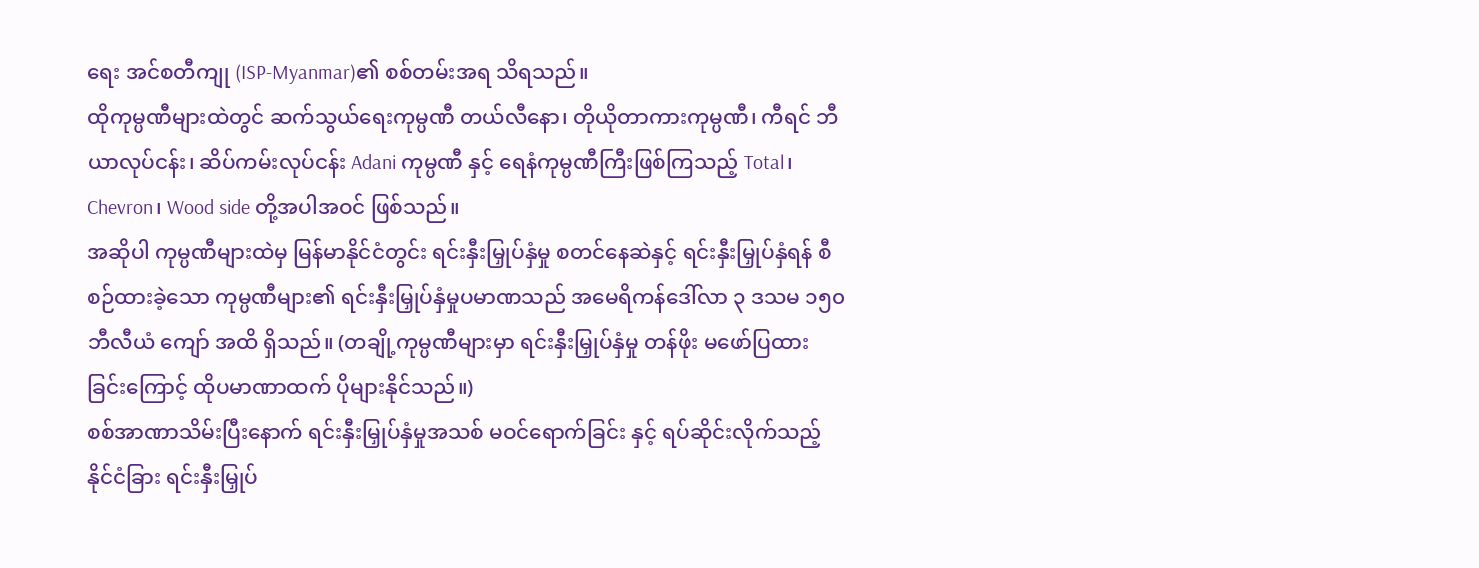ရေး အင်စတီကျု (ISP-Myanmar)၏ စစ်တမ်းအရ သိရသည်။
ထိုကုမ္ပဏီများထဲတွင် ဆက်သွယ်ရေးကုမ္ပဏီ တယ်လီနော၊ တိုယိုတာကားကုမ္ပဏီ၊ ကီရင် ဘီယာလုပ်ငန်း၊ ဆိပ်ကမ်းလုပ်ငန်း Adani ကုမ္ပဏီ နှင့် ရေနံကုမ္ပဏီကြီးဖြစ်ကြသည့် Total၊ Chevron၊ Wood side တို့အပါအဝင် ဖြစ်သည်။
အဆိုပါ ကုမ္ပဏီများထဲမှ မြန်မာနိုင်ငံတွင်း ရင်းနှီးမြှုပ်နှံမှု စတင်နေဆဲနှင့် ရင်းနှီးမြှုပ်နှံရန် စီစဉ်ထားခဲ့သော ကုမ္ပဏီများ၏ ရင်းနှီးမြှုပ်နှံမှုပမာဏသည် အမေရိကန်ဒေါ်လာ ၃ ဒသမ ၁၅၀ ဘီလီယံ ကျော် အထိ ရှိသည်။ (တချို့ကုမ္ပဏီများမှာ ရင်းနှီးမြှုပ်နှံမှု တန်ဖိုး မဖော်ပြထားခြင်းကြောင့် ထိုပမာဏာထက် ပိုများနိုင်သည်။)
စစ်အာဏာသိမ်းပြီးနောက် ရင်းနှီးမြှုပ်နှံမှုအသစ် မဝင်ရောက်ခြင်း နှင့် ရပ်ဆိုင်းလိုက်သည့် နိုင်ငံခြား ရင်းနှီးမြှုပ်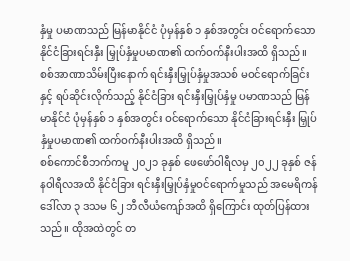နှံမှု ပမာဏသည် မြန်မာနိုင်ငံ ပုံမှန်နှစ် ၁ နှစ်အတွင်း ဝင်ရောက်သော နိုင်ငံခြားရင်းနှီး မြှုပ်နှံမှုပမာဏ၏ ထက်ဝက်နီးပါးအထိ ရှိသည်။
စစ်အာဏာသိမ်းပြီးနောက် ရင်းနှီးမြှုပ်နှံမှုအသစ် မဝင်ရောက်ခြင်း နှင့် ရပ်ဆိုင်းလိုက်သည့် နိုင်ငံခြား ရင်းနှီးမြှုပ်နှံမှု ပမာဏသည် မြန်မာနိုင်ငံ ပုံမှန်နှစ် ၁ နှစ်အတွင်း ဝင်ရောက်သော နိုင်ငံခြားရင်းနှီး မြှုပ်နှံမှုပမာဏ၏ ထက်ဝက်နီးပါးအထိ ရှိသည်။
စစ်ကောင်စီဘက်ကမူ ၂၀၂၁ ခုနှစ် ဖေဖော်ဝါရီလမှ ၂၀၂၂ ခုနှစ် ဇန်နဝါရီလအထိ နိုင်ငံခြား ရင်းနှီးမြှုပ်နှံမှုဝင်ရောက်မှုသည် အမေရိကန်ဒေါ်လာ ၃ ဒသမ ၆၂ ဘီလီယံကျော်အထိ ရှိကြောင်း ထုတ်ပြန်ထားသည်။ ထိုအထဲတွင် တ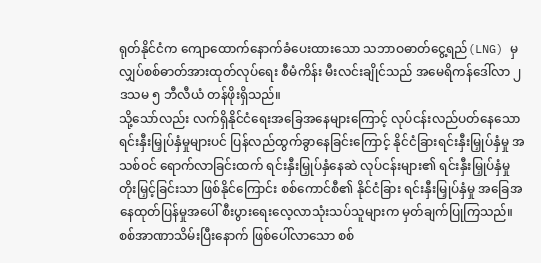ရုတ်နိုင်ငံက ကျောထောက်နောက်ခံပေးထားသော သဘာဝဓာတ်ငွေ့ရည်(LNG) မှ လျှပ်စစ်ဓာတ်အားထုတ်လုပ်ရေး စီမံကိန်း မီးလင်းချိုင်သည် အမေရိကန်ဒေါ်လာ ၂ ဒသမ ၅ ဘီလီယံ တန်ဖိုးရှိသည်။
သို့သော်လည်း လက်ရှိနိုင်ငံရေးအခြေအနေများကြောင့် လုပ်ငန်းလည်ပတ်နေသော ရင်းနှီးမြှုပ်နှံမှုများပင် ပြန်လည်ထွက်ခွာနေခြင်းကြောင့် နိုင်ငံခြားရင်းနှီးမြှုပ်နှံမှု အသစ်ဝင် ရောက်လာခြင်းထက် ရင်းနှီးမြှုပ်နှံနေဆဲ လုပ်ငန်းများ၏ ရင်းနှီးမြှုပ်နှံမှု တိုးမြှင့်ခြင်းသာ ဖြစ်နိုင်ကြောင်း စစ်ကောင်စီ၏ နိုင်ငံခြား ရင်းနှီးမြှုပ်နှံမှု အခြေအနေထုတ်ပြန်မှုအပေါ် စီးပွားရေးလေ့လာသုံးသပ်သူများက မှတ်ချက်ပြုကြသည်။
စစ်အာဏာသိမ်းပြီးနောက် ဖြစ်ပေါ်လာသော စစ်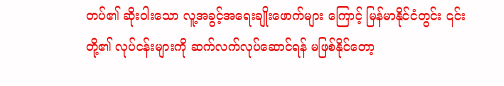တပ်၏ ဆိုးဝါးသော လူ့အခွင့်အရေးချိုးဖောက်များ ကြောင့် မြန်မာနိုင်ငံတွင်း ၎င်းတို့၏ လုပ်ငန်းများကို ဆက်လက်လုပ်ဆောင်ရန် မဖြစ်နိုင်တော့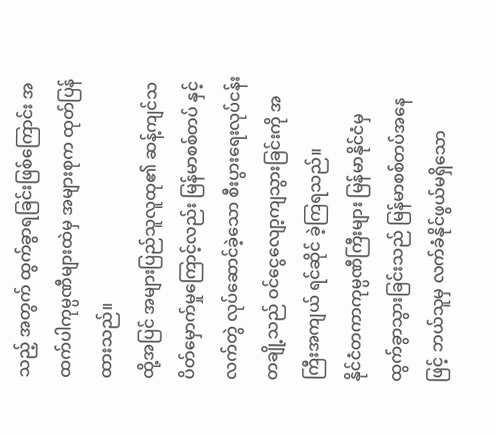သည့် အတွက် ထွက်ခွာရခြင်းဖြစ်ကြောင်း အထက်ပါကုမ္ပဏီများထဲမှ အများစုက ထုတ်ပြန်ထားသည်။
ထို့အပြင် အများပြည်သူလူထု၏ ဆန့်ကျင်သပိတ်မှောက်မှုကြောင့်လည်း မြန်မာစစ်တပ် နှင့် လက်တွဲ လုပ်ဆောင်ခဲ့သော စီးပွားရေးလုပ်ငန်းတချို့သည် ဝင်ငွေလျော့ကျသွားခြင်းကို အကြီးအကျယ် ရင်ဆိုင် ခဲ့ကြရသည်။
နိုင်ငံတကာကုမ္ပဏီကြီးများ မြန်မာနိုင်ငံမှ ထွက်ခွာသွားခြင်းသည် မြန်မာစစ်တပ်အနေဖြင့် ဘယ်သူမှ လက်ခံနိုင်ဖွယ်မရှိသော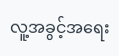လူ့အခွင့်အရေး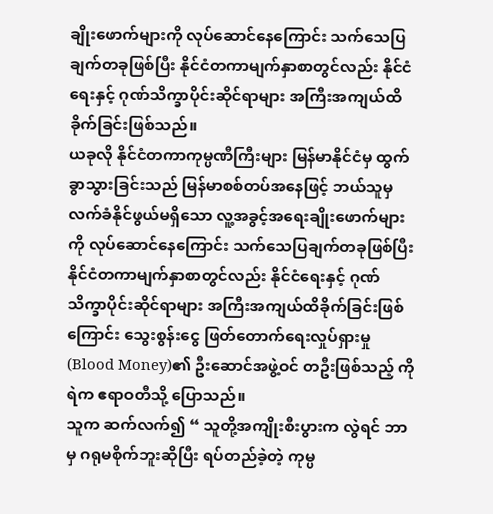ချိုးဖောက်များကို လုပ်ဆောင်နေကြောင်း သက်သေပြချက်တခုဖြစ်ပြီး နိုင်ငံတကာမျက်နှာစာတွင်လည်း နိုင်ငံရေးနှင့် ဂုဏ်သိက္ခာပိုင်းဆိုင်ရာများ အကြီးအကျယ်ထိခိုက်ခြင်းဖြစ်သည်။
ယခုလို နိုင်ငံတကာကုမ္ပဏီကြီးများ မြန်မာနိုင်ငံမှ ထွက်ခွာသွားခြင်းသည် မြန်မာစစ်တပ်အနေဖြင့် ဘယ်သူမှ လက်ခံနိုင်ဖွယ်မရှိသော လူ့အခွင့်အရေးချိုးဖောက်များကို လုပ်ဆောင်နေကြောင်း သက်သေပြချက်တခုဖြစ်ပြီး နိုင်ငံတကာမျက်နှာစာတွင်လည်း နိုင်ငံရေးနှင့် ဂုဏ်သိက္ခာပိုင်းဆိုင်ရာများ အကြီးအကျယ်ထိခိုက်ခြင်းဖြစ်ကြောင်း သွေးစွန်းငွေ ဖြတ်တောက်ရေးလှုပ်ရှားမှု (Blood Money)၏ ဦးဆောင်အဖွဲ့ဝင် တဦးဖြစ်သည့် ကိုရဲက ဧရာဝတီသို့ ပြောသည်။
သူက ဆက်လက်၍ “ သူတို့အကျိုးစီးပွားက လွဲရင် ဘာမှ ဂရုမစိုက်ဘူးဆိုပြီး ရပ်တည်ခဲ့တဲ့ ကုမ္ပ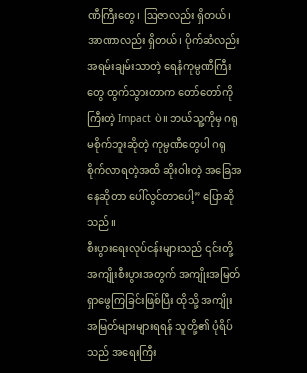ဏီကြီးတွေ၊ ဩဇာလည်း ရှိတယ်၊ အာဏာလည်း ရှိတယ်၊ ပိုက်ဆံလည်း အရမ်းချမ်းသာတဲ့ ရေနံကုမ္ပဏီကြီးတွေ ထွက်သွားတာက တော်တော်ကိုကြီးတဲ့ Impact ပဲ။ ဘယ်သူ့ကိုမှ ဂရုမစိုက်ဘူးဆိုတဲ့ ကုမ္ပဏီတွေပါ ဂရုစိုက်လာရတဲ့အထိ ဆိုးဝါးတဲ့ အခြေအနေဆိုတာ ပေါ်လွင်တာပေါ့” ပြောဆိုသည်။
စီးပွားရေးလုပ်ငန်းများသည် ၎င်းတို့ အကျိုးစီးပွားအတွက် အကျိုးအမြတ်ရှာဖွေကြခြင်းဖြစ်ပြီး ထိုသို့ အကျိုးအမြတ်များများရရန် သူတို့၏ ပုံရိပ်သည် အရေးကြီး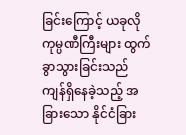ခြင်းကြောင့် ယခုလို ကုမ္ပဏီကြီးများ ထွက်ခွာသွားခြင်းသည် ကျန်ရှိနေခဲ့သည့် အခြားသော နိုင်ငံခြား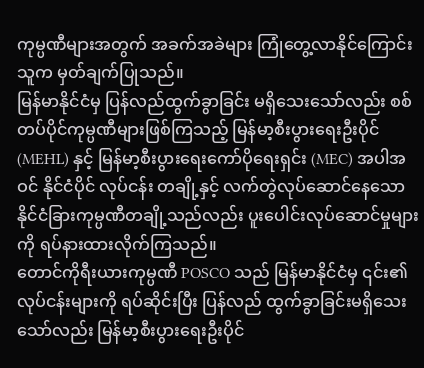ကုမ္ပဏီများအတွက် အခက်အခဲများ ကြုံတွေ့လာနိုင်ကြောင်း သူက မှတ်ချက်ပြုသည်။
မြန်မာနိုင်ငံမှ ပြန်လည်ထွက်ခွာခြင်း မရှိသေးသော်လည်း စစ်တပ်ပိုင်ကုမ္ပဏီများဖြစ်ကြသည့် မြန်မာ့စီးပွားရေးဦးပိုင် (MEHL) နှင့် မြန်မာ့စီးပွားရေးကော်ပိုရေးရှင်း (MEC) အပါအဝင် နိုင်ငံပိုင် လုပ်ငန်း တချို့နှင့် လက်တွဲလုပ်ဆောင်နေသော နိုင်ငံခြားကုမ္ပဏီတချို့သည်လည်း ပူးပေါင်းလုပ်ဆောင်မှုများကို ရပ်နားထားလိုက်ကြသည်။
တောင်ကိုရီးယားကုမ္ပဏီ POSCO သည် မြန်မာနိုင်ငံမှ ၎င်း၏ လုပ်ငန်းများကို ရပ်ဆိုင်းပြီး ပြန်လည် ထွက်ခွာခြင်းမရှိသေးသော်လည်း မြန်မာ့စီးပွားရေးဦးပိုင်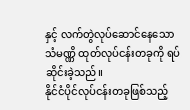နှင့် လက်တွဲလုပ်ဆောင်နေသော သံမဏ္ဏိ ထုတ်လုပ်ငန်းတခုကို ရပ်ဆိုင်းခဲ့သည်။
နိုင်ငံပိုင်လုပ်ငန်းတခုဖြစ်သည့်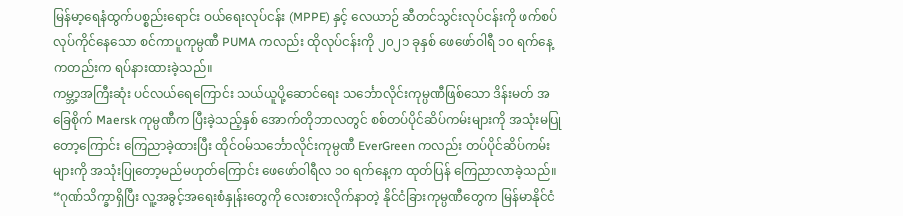မြန်မာ့ရေနံထွက်ပစ္စည်းရောင်း ဝယ်ရေးလုပ်ငန်း (MPPE) နှင့် လေယာဉ် ဆီတင်သွင်းလုပ်ငန်းကို ဖက်စပ်လုပ်ကိုင်နေသော စင်ကာပူကုမ္ပဏီ PUMA ကလည်း ထိုလုပ်ငန်းကို ၂၀၂၁ ခုနှစ် ဖေဖော်ဝါရီ ၁၀ ရက်နေ့ကတည်းက ရပ်နားထားခဲ့သည်။
ကမ္ဘာ့အကြီးဆုံး ပင်လယ်ရေကြောင်း သယ်ယူပို့ဆောင်ရေး သင်္ဘောလိုင်းကုမ္ပဏီဖြစ်သော ဒိန်းမတ် အခြေစိုက် Maersk ကုမ္ပဏီက ပြီးခဲ့သည့်နှစ် အောက်တိုဘာလတွင် စစ်တပ်ပိုင်ဆိပ်ကမ်းများကို အသုံးမပြုတော့ကြောင်း ကြေညာခဲ့ထားပြီး ထိုင်ဝမ်သင်္ဘောလိုင်းကုမ္ပဏီ EverGreen ကလည်း တပ်ပိုင်ဆိပ်ကမ်းများကို အသုံးပြုတော့မည်မဟုတ်ကြောင်း ဖေဖော်ဝါရီလ ၁၀ ရက်နေ့က ထုတ်ပြန် ကြေညာလာခဲ့သည်။
“ဂုဏ်သိက္ခာရှိပြီး လူ့အခွင့်အရေးစံနှုန်းတွေကို လေးစားလိုက်နာတဲ့ နိုင်ငံခြားကုမ္ပဏီတွေက မြန်မာနိုင်ငံ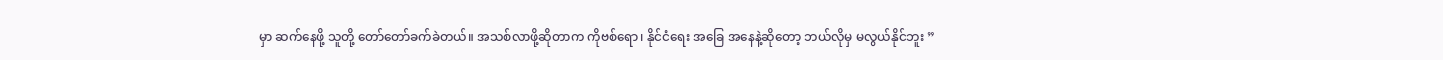မှာ ဆက်နေဖို့ သူတို့ တော်တော်ခက်ခဲတယ်။ အသစ်လာဖို့ဆိုတာက ကိုဗစ်ရော၊ နိုင်ငံရေး အခြေ အနေနဲ့ဆိုတော့ ဘယ်လိုမှ မလွယ်နိုင်ဘူး ”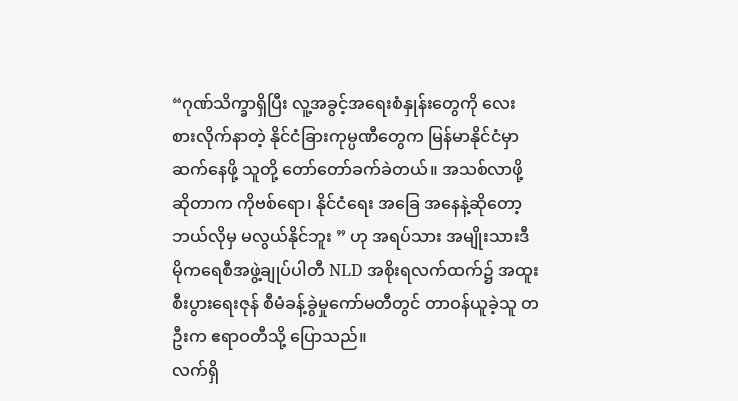“ဂုဏ်သိက္ခာရှိပြီး လူ့အခွင့်အရေးစံနှုန်းတွေကို လေးစားလိုက်နာတဲ့ နိုင်ငံခြားကုမ္ပဏီတွေက မြန်မာနိုင်ငံမှာ ဆက်နေဖို့ သူတို့ တော်တော်ခက်ခဲတယ်။ အသစ်လာဖို့ဆိုတာက ကိုဗစ်ရော၊ နိုင်ငံရေး အခြေ အနေနဲ့ဆိုတော့ ဘယ်လိုမှ မလွယ်နိုင်ဘူး ” ဟု အရပ်သား အမျိုးသားဒီမိုကရေစီအဖွဲ့ချုပ်ပါတီ NLD အစိုးရလက်ထက်၌ အထူးစီးပွားရေးဇုန် စီမံခန့်ခွဲမှုကော်မတီတွင် တာဝန်ယူခဲ့သူ တဦးက ဧရာဝတီသို့ ပြောသည်။
လက်ရှိ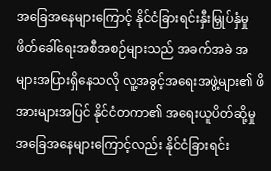အခြေအနေများကြောင့် နိုင်ငံခြားရင်းနှီးမြှုပ်နှံမှု ဖိတ်ခေါ်ရေးအစီအစဉ်များသည် အခက်အခဲ အများအပြားရှိနေသလို လူ့အခွင့်အရေးအဖွဲ့များ၏ ဖိအားများအပြင် နိုင်ငံတကာ၏ အရေးယူပိတ်ဆို့မှု အခြေအနေများကြောင့်လည်း နိုင်ငံခြားရင်း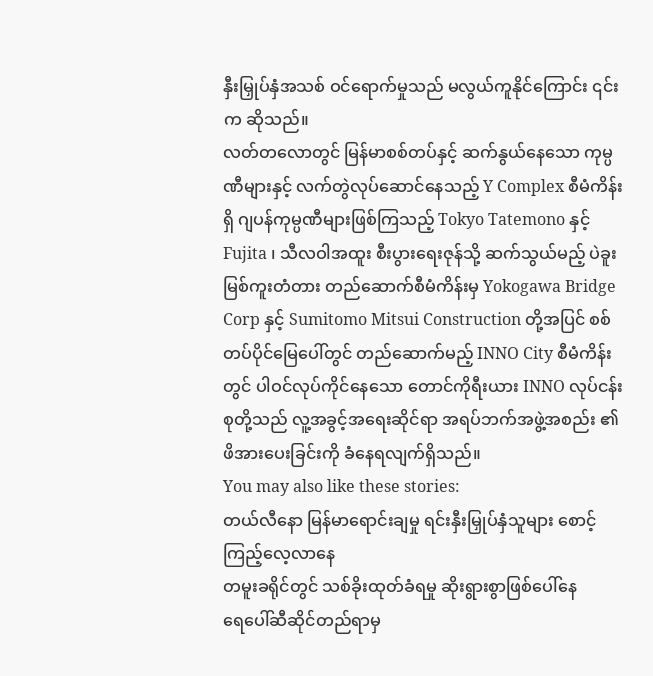နှီးမြှုပ်နှံအသစ် ဝင်ရောက်မှုသည် မလွယ်ကူနိုင်ကြောင်း ၎င်းက ဆိုသည်။
လတ်တလောတွင် မြန်မာစစ်တပ်နှင့် ဆက်နွယ်နေသော ကုမ္ပဏီများနှင့် လက်တွဲလုပ်ဆောင်နေသည့် Y Complex စီမံကိန်းရှိ ဂျပန်ကုမ္ပဏီများဖြစ်ကြသည့် Tokyo Tatemono နှင့် Fujita ၊ သီလဝါအထူး စီးပွားရေးဇုန်သို့ ဆက်သွယ်မည့် ပဲခူးမြစ်ကူးတံတား တည်ဆောက်စီမံကိန်းမှ Yokogawa Bridge Corp နှင့် Sumitomo Mitsui Construction တို့အပြင် စစ်တပ်ပိုင်မြေပေါ်တွင် တည်ဆောက်မည့် INNO City စီမံကိန်းတွင် ပါဝင်လုပ်ကိုင်နေသော တောင်ကိုရီးယား INNO လုပ်ငန်းစုတို့သည် လူ့အခွင့်အရေးဆိုင်ရာ အရပ်ဘက်အဖွဲ့အစည်း ၏ ဖိအားပေးခြင်းကို ခံနေရလျက်ရှိသည်။
You may also like these stories:
တယ်လီနော မြန်မာရောင်းချမှု ရင်းနှီးမြှုပ်နှံသူများ စောင့်ကြည့်လေ့လာနေ
တမူးခရိုင်တွင် သစ်ခိုးထုတ်ခံရမှု ဆိုးရွားစွာဖြစ်ပေါ်နေ
ရေပေါ်ဆီဆိုင်တည်ရာမှ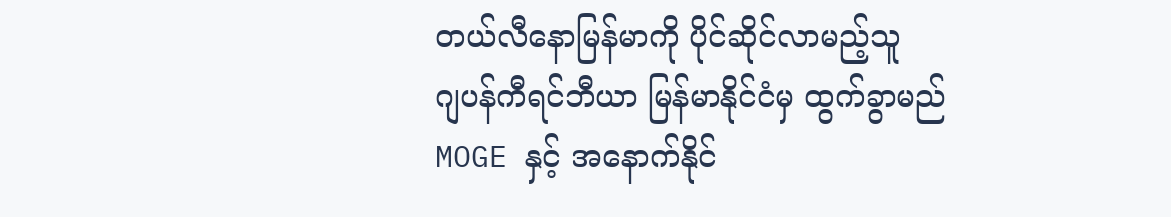တယ်လီနောမြန်မာကို ပိုင်ဆိုင်လာမည့်သူ
ဂျပန်ကီရင်ဘီယာ မြန်မာနိုင်ငံမှ ထွက်ခွာမည်
MOGE နှင့် အနောက်နိုင်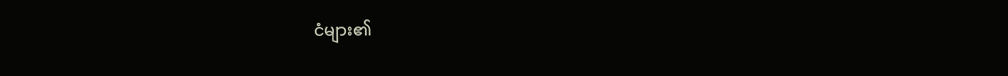ငံများ၏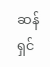ဆန်ရှင်